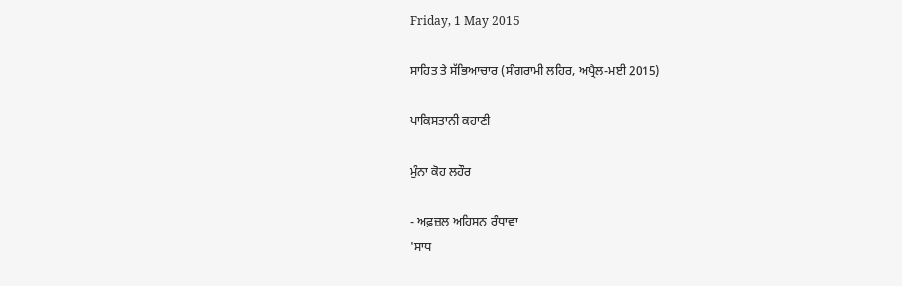Friday, 1 May 2015

ਸਾਹਿਤ ਤੇ ਸੱਭਿਆਚਾਰ (ਸੰਗਰਾਮੀ ਲਹਿਰ, ਅਪ੍ਰੈਲ-ਮਈ 2015)

ਪਾਕਿਸਤਾਨੀ ਕਹਾਣੀ

ਮੁੰਨਾ ਕੋਹ ਲਹੌਰ

- ਅਫ਼ਜ਼ਲ ਅਹਿਸਨ ਰੰਧਾਵਾ
'ਸਾਧ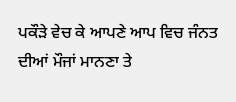ਪਕੌੜੇ ਵੇਚ ਕੇ ਆਪਣੇ ਆਪ ਵਿਚ ਜੰਨਤ ਦੀਆਂ ਮੌਜਾਂ ਮਾਨਣਾ ਤੇ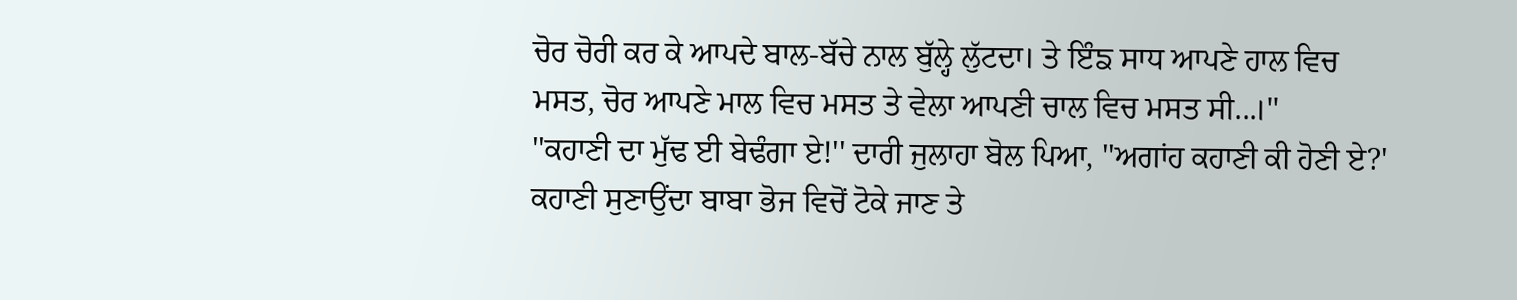ਚੋਰ ਚੋਰੀ ਕਰ ਕੇ ਆਪਦੇ ਬਾਲ-ਬੱਚੇ ਨਾਲ ਬੁੱਲ੍ਹੇ ਲੁੱਟਦਾ। ਤੇ ਇੰਙ ਸਾਧ ਆਪਣੇ ਹਾਲ ਵਿਚ ਮਸਤ, ਚੋਰ ਆਪਣੇ ਮਾਲ ਵਿਚ ਮਸਤ ਤੇ ਵੇਲਾ ਆਪਣੀ ਚਾਲ ਵਿਚ ਮਸਤ ਸੀ...।''
''ਕਹਾਣੀ ਦਾ ਮੁੱਢ ਈ ਬੇਢੰਗਾ ਏ!'' ਦਾਰੀ ਜੁਲਾਹਾ ਬੋਲ ਪਿਆ, ''ਅਗਾਂਹ ਕਹਾਣੀ ਕੀ ਹੋਣੀ ਏ?'
ਕਹਾਣੀ ਸੁਣਾਉਂਦਾ ਬਾਬਾ ਭੋਜ ਵਿਚੋਂ ਟੋਕੇ ਜਾਣ ਤੇ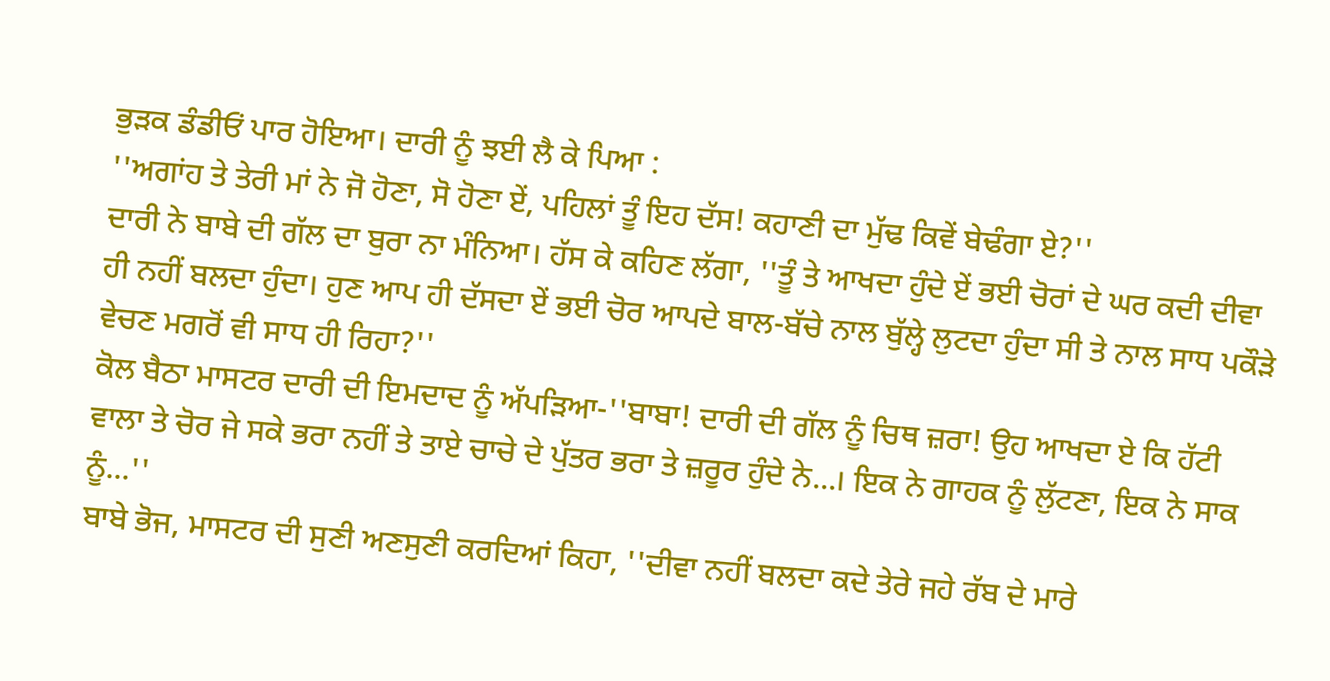ਭੁੜਕ ਡੰਡੀਓਂ ਪਾਰ ਹੋਇਆ। ਦਾਰੀ ਨੂੰ ਝਈ ਲੈ ਕੇ ਪਿਆ :
''ਅਗਾਂਹ ਤੇ ਤੇਰੀ ਮਾਂ ਨੇ ਜੋ ਹੋਣਾ, ਸੋ ਹੋਣਾ ਏਂ, ਪਹਿਲਾਂ ਤੂੰ ਇਹ ਦੱਸ! ਕਹਾਣੀ ਦਾ ਮੁੱਢ ਕਿਵੇਂ ਬੇਢੰਗਾ ਏ?''
ਦਾਰੀ ਨੇ ਬਾਬੇ ਦੀ ਗੱਲ ਦਾ ਬੁਰਾ ਨਾ ਮੰਨਿਆ। ਹੱਸ ਕੇ ਕਹਿਣ ਲੱਗਾ, ''ਤੂੰ ਤੇ ਆਖਦਾ ਹੁੰਦੇ ਏਂ ਭਈ ਚੋਰਾਂ ਦੇ ਘਰ ਕਦੀ ਦੀਵਾ ਹੀ ਨਹੀਂ ਬਲਦਾ ਹੁੰਦਾ। ਹੁਣ ਆਪ ਹੀ ਦੱਸਦਾ ਏਂ ਭਈ ਚੋਰ ਆਪਦੇ ਬਾਲ-ਬੱਚੇ ਨਾਲ ਬੁੱਲ੍ਹੇ ਲੁਟਦਾ ਹੁੰਦਾ ਸੀ ਤੇ ਨਾਲ ਸਾਧ ਪਕੌੜੇ ਵੇਚਣ ਮਗਰੋਂ ਵੀ ਸਾਧ ਹੀ ਰਿਹਾ?''
ਕੋਲ ਬੈਠਾ ਮਾਸਟਰ ਦਾਰੀ ਦੀ ਇਮਦਾਦ ਨੂੰ ਅੱਪੜਿਆ-''ਬਾਬਾ! ਦਾਰੀ ਦੀ ਗੱਲ ਨੂੰ ਚਿਥ ਜ਼ਰਾ! ਉਹ ਆਖਦਾ ਏ ਕਿ ਹੱਟੀ ਵਾਲਾ ਤੇ ਚੋਰ ਜੇ ਸਕੇ ਭਰਾ ਨਹੀਂ ਤੇ ਤਾਏ ਚਾਚੇ ਦੇ ਪੁੱਤਰ ਭਰਾ ਤੇ ਜ਼ਰੂਰ ਹੁੰਦੇ ਨੇ...। ਇਕ ਨੇ ਗਾਹਕ ਨੂੰ ਲੁੱਟਣਾ, ਇਕ ਨੇ ਸਾਕ ਨੂੰ...''
ਬਾਬੇ ਭੋਜ, ਮਾਸਟਰ ਦੀ ਸੁਣੀ ਅਣਸੁਣੀ ਕਰਦਿਆਂ ਕਿਹਾ, ''ਦੀਵਾ ਨਹੀਂ ਬਲਦਾ ਕਦੇ ਤੇਰੇ ਜਹੇ ਰੱਬ ਦੇ ਮਾਰੇ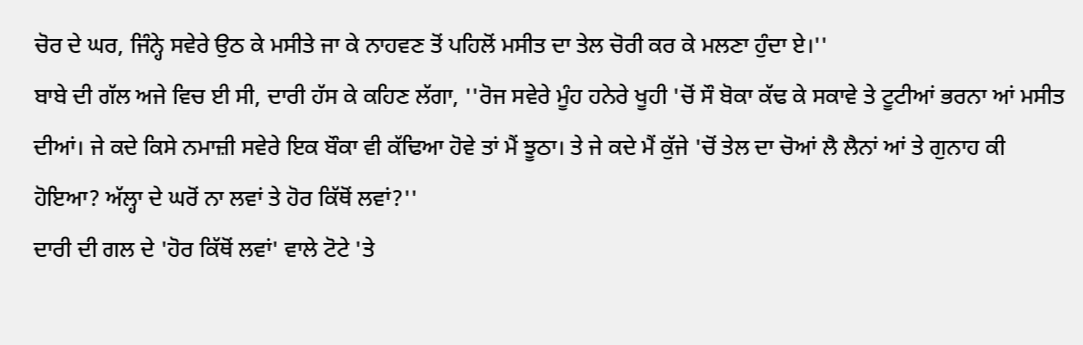ਚੋਰ ਦੇ ਘਰ, ਜਿੰਨ੍ਹੇ ਸਵੇਰੇ ਉਠ ਕੇ ਮਸੀਤੇ ਜਾ ਕੇ ਨਾਹਵਣ ਤੋਂ ਪਹਿਲੋਂ ਮਸੀਤ ਦਾ ਤੇਲ ਚੋਰੀ ਕਰ ਕੇ ਮਲਣਾ ਹੁੰਦਾ ਏ।''
ਬਾਬੇ ਦੀ ਗੱਲ ਅਜੇ ਵਿਚ ਈ ਸੀ, ਦਾਰੀ ਹੱਸ ਕੇ ਕਹਿਣ ਲੱਗਾ, ''ਰੋਜ ਸਵੇਰੇ ਮੂੰਹ ਹਨੇਰੇ ਖੂਹੀ 'ਚੋਂ ਸੌ ਬੋਕਾ ਕੱਢ ਕੇ ਸਕਾਵੇ ਤੇ ਟੂਟੀਆਂ ਭਰਨਾ ਆਂ ਮਸੀਤ ਦੀਆਂ। ਜੇ ਕਦੇ ਕਿਸੇ ਨਮਾਜ਼ੀ ਸਵੇਰੇ ਇਕ ਬੌਕਾ ਵੀ ਕੱਢਿਆ ਹੋਵੇ ਤਾਂ ਮੈਂ ਝੂਠਾ। ਤੇ ਜੇ ਕਦੇ ਮੈਂ ਕੁੱਜੇ 'ਚੋਂ ਤੇਲ ਦਾ ਚੋਆਂ ਲੈ ਲੈਨਾਂ ਆਂ ਤੇ ਗੁਨਾਹ ਕੀ ਹੋਇਆ? ਅੱਲ੍ਹਾ ਦੇ ਘਰੋਂ ਨਾ ਲਵਾਂ ਤੇ ਹੋਰ ਕਿੱਥੋਂ ਲਵਾਂ?''
ਦਾਰੀ ਦੀ ਗਲ ਦੇ 'ਹੋਰ ਕਿੱਥੋਂ ਲਵਾਂ' ਵਾਲੇ ਟੋਟੇ 'ਤੇ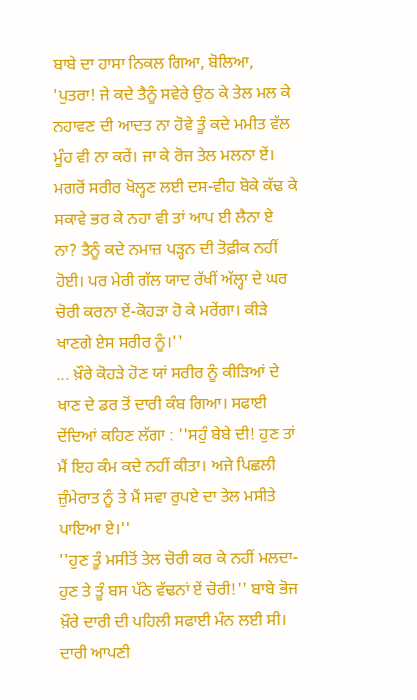ਬਾਬੇ ਦਾ ਹਾਸਾ ਨਿਕਲ ਗਿਆ, ਬੋਲਿਆ, 'ਪੁਤਰਾ! ਜੇ ਕਦੇ ਤੈਨੂੰ ਸਵੇਰੇ ਉਠ ਕੇ ਤੇਲ ਮਲ ਕੇ ਨਹਾਵਣ ਦੀ ਆਦਤ ਨਾ ਹੋਵੇ ਤੂੰ ਕਦੇ ਮਮੀਤ ਵੱਲ ਮੂੰਹ ਵੀ ਨਾ ਕਰੇਂ। ਜਾ ਕੇ ਰੋਜ ਤੇਲ ਮਲਨਾ ਏਂ। ਮਗਰੋਂ ਸਰੀਰ ਖੋਲ੍ਹਣ ਲਈ ਦਸ-ਵੀਹ ਬੋਕੇ ਕੱਢ ਕੇ ਸਕਾਵੇ ਭਰ ਕੇ ਨਹਾ ਵੀ ਤਾਂ ਆਪ ਈ ਲੈਨਾ ਏ ਨਾ? ਤੈਨੂੰ ਕਦੇ ਨਮਾਜ਼ ਪੜ੍ਹਨ ਦੀ ਤੋਫ਼ੀਕ ਨਹੀਂ ਹੋਈ। ਪਰ ਮੇਰੀ ਗੱਲ ਯਾਦ ਰੱਖੀਂ ਅੱਲ੍ਹਾ ਦੇ ਘਰ ਚੋਰੀ ਕਰਨਾ ਏਂ-ਕੋਹੜਾ ਹੋ ਕੇ ਮਰੇਂਗਾ। ਕੀੜੇ ਖਾਣਗੇ ਏਸ ਸਰੀਰ ਨੂੰ।''
... ਖ਼ੌਰੇ ਕੋਹੜੇ ਹੋਣ ਯਾਂ ਸਰੀਰ ਨੂੰ ਕੀੜਿਆਂ ਦੇ ਖਾਣ ਦੇ ਡਰ ਤੋਂ ਦਾਰੀ ਕੰਬ ਗਿਆ। ਸਫਾਈ ਦੇਂਦਿਆਂ ਕਹਿਣ ਲੱਗਾ : ''ਸਹੁੰ ਬੇਬੇ ਦੀ! ਹੁਣ ਤਾਂ ਮੈਂ ਇਹ ਕੰਮ ਕਦੇ ਨਹੀਂ ਕੀਤਾ। ਅਜੇ ਪਿਛਲੀ ਜ਼ੁੰਮੇਰਾਤ ਨੂੰ ਤੇ ਮੈਂ ਸਵਾ ਰੁਪਏ ਦਾ ਤੇਲ ਮਸੀਤੇ ਪਾਇਆ ਏ।''
''ਹੁਣ ਤੂੰ ਮਸੀਤੋਂ ਤੇਲ ਚੋਰੀ ਕਰ ਕੇ ਨਹੀਂ ਮਲਦਾ-ਹੁਣ ਤੇ ਤੂੰ ਬਸ ਪੱਠੇ ਵੱਢਨਾਂ ਏਂ ਚੋਰੀ!'' ਬਾਬੇ ਭੋਜ ਖ਼ੌਰੇ ਦਾਰੀ ਦੀ ਪਹਿਲੀ ਸਫਾਈ ਮੰਨ ਲਈ ਸੀ।
ਦਾਰੀ ਆਪਣੀ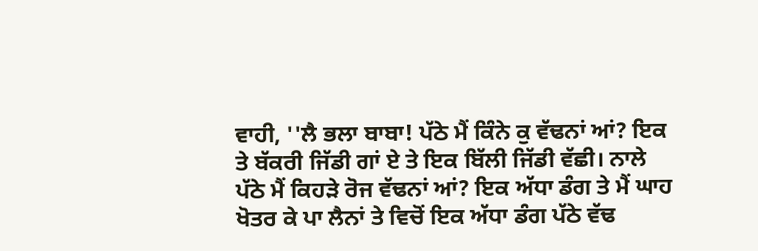ਵਾਹੀ, ''ਲੈ ਭਲਾ ਬਾਬਾ! ਪੱਠੇ ਮੈਂ ਕਿੰਨੇ ਕੁ ਵੱਢਨਾਂ ਆਂ? ਇਕ ਤੇ ਬੱਕਰੀ ਜਿੱਡੀ ਗਾਂ ਏ ਤੇ ਇਕ ਬਿੱਲੀ ਜਿੱਡੀ ਵੱਛੀ। ਨਾਲੇ ਪੱਠੇ ਮੈਂ ਕਿਹੜੇ ਰੋਜ ਵੱਢਨਾਂ ਆਂ? ਇਕ ਅੱਧਾ ਡੰਗ ਤੇ ਮੈਂ ਘਾਹ ਖੋਤਰ ਕੇ ਪਾ ਲੈਨਾਂ ਤੇ ਵਿਚੋਂ ਇਕ ਅੱਧਾ ਡੰਗ ਪੱਠੇ ਵੱਢ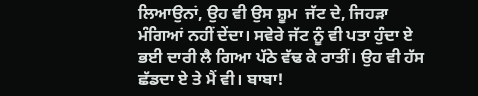ਲਿਆਉਨਾਂ, ਉਹ ਵੀ ਉਸ ਸ਼ੂਮ  ਜੱਟ ਦੇ, ਜਿਹੜਾ ਮੰਗਿਆਂ ਨਹੀਂ ਦੇਂਦਾ। ਸਵੇਰੇ ਜੱਟ ਨੂੰ ਵੀ ਪਤਾ ਹੁੰਦਾ ਏ ਭਈ ਦਾਰੀ ਲੈ ਗਿਆ ਪੱਠੇ ਵੱਢ ਕੇ ਰਾਤੀਂ। ਉਹ ਵੀ ਹੱਸ ਛੱਡਦਾ ਏ ਤੇ ਮੈਂ ਵੀ। ਬਾਬਾ!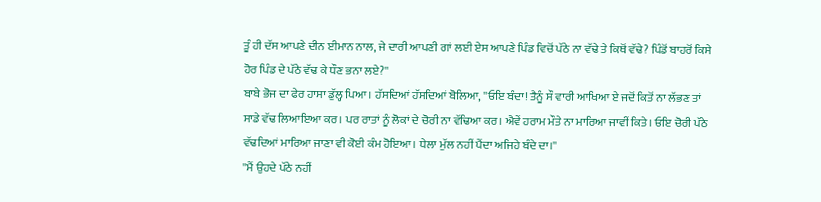ਤੂੰ ਹੀ ਦੱਸ ਆਪਣੇ ਦੀਨ ਈਮਾਨ ਨਾਲ, ਜੇ ਦਾਰੀ ਆਪਣੀ ਗਾਂ ਲਈ ਏਸ ਆਪਣੇ ਪਿੰਡ ਵਿਚੋਂ ਪੱਠੇ ਨਾ ਵੱਢੇ ਤੇ ਕਿਥੋਂ ਵੱਢੇ? ਪਿੰਡੋਂ ਬਾਹਰੋਂ ਕਿਸੇ ਹੋਰ ਪਿੰਡ ਦੇ ਪੱਠੇ ਵੱਢ ਕੇ ਧੌਣ ਭਨਾ ਲਏ?''
ਬਾਬੇ ਭੋਜ ਦਾ ਫੇਰ ਹਾਸਾ ਡੁੱਲ੍ਹ ਪਿਆ। ਹੱਸਦਿਆਂ ਹੱਸਦਿਆਂ ਬੋਲਿਆ, ''ਓਇ ਬੰਦਾ! ਤੈਨੂੰ ਸੌ ਵਾਰੀ ਆਖਿਆ ਏ ਜਦੋਂ ਕਿਤੋਂ ਨਾ ਲੱਭਣ ਤਾਂ ਸਾਡੇ ਵੱਢ ਲਿਆਇਆ ਕਰ। ਪਰ ਰਾਤਾਂ ਨੂੰ ਲੋਕਾਂ ਦੇ ਚੋਰੀ ਨਾ ਵੱਢਿਆ ਕਰ। ਐਵੇਂ ਹਰਾਮ ਮੌਤੇ ਨਾ ਮਾਰਿਆ ਜਾਵੀਂ ਕਿਤੇ। ਓਇ ਚੋਰੀ ਪੱਠੇ ਵੱਢਦਿਆਂ ਮਾਰਿਆ ਜਾਣਾ ਵੀ ਕੋਈ ਕੰਮ ਹੋਇਆ। ਧੇਲਾ ਮੁੱਲ ਨਹੀਂ ਪੈਂਦਾ ਅਜਿਹੇ ਬੰਦੇ ਦਾ।''
''ਮੈਂ ਉਹਦੇ ਪੱਠੇ ਨਹੀਂ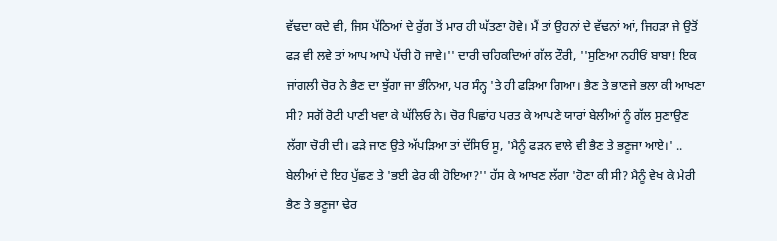ਵੱਢਦਾ ਕਦੇ ਵੀ, ਜਿਸ ਪੱਠਿਆਂ ਦੇ ਰੁੱਗ ਤੋਂ ਮਾਰ ਹੀ ਘੱਤਣਾ ਹੋਵੇ। ਮੈਂ ਤਾਂ ਉਹਨਾਂ ਦੇ ਵੱਢਨਾਂ ਆਂ, ਜਿਹੜਾ ਜੇ ਉਤੋਂ ਫੜ ਵੀ ਲਵੇ ਤਾਂ ਆਪ ਆਪੇ ਪੱਚੀ ਹੋ ਜਾਵੇ।'' ਦਾਰੀ ਚਹਿਕਦਿਆਂ ਗੱਲ ਟੌਰੀ, ''ਸੁਣਿਆ ਨਹੀਓਂ ਬਾਬਾ! ਇਕ ਜਾਂਗਲੀ ਚੋਰ ਨੇ ਭੈਣ ਦਾ ਝੁੱਗਾ ਜਾ ਭੰਨਿਆ, ਪਰ ਸੰਨ੍ਹ 'ਤੇ ਹੀ ਫੜਿਆ ਗਿਆ। ਭੈਣ ਤੇ ਭਾਣਜੇ ਭਲਾ ਕੀ ਆਖਣਾ ਸੀ? ਸਗੋਂ ਰੋਟੀ ਪਾਣੀ ਖਵਾ ਕੇ ਘੱਲਿਓ ਨੇ। ਚੋਰ ਪਿਛਾਂਹ ਪਰਤ ਕੇ ਆਪਣੇ ਯਾਰਾਂ ਬੇਲੀਆਂ ਨੂੰ ਗੱਲ ਸੁਣਾਉਣ ਲੱਗਾ ਚੋਰੀ ਦੀ। ਫੜੇ ਜਾਣ ਉਤੇ ਅੱਪੜਿਆ ਤਾਂ ਦੱਸਿਓ ਸੂ, 'ਮੈਨੂੰ ਫੜਨ ਵਾਲੇ ਵੀ ਭੈਣ ਤੇ ਭਣੂਜਾ ਆਏ।' .. ਬੇਲੀਆਂ ਦੇ ਇਹ ਪੁੱਛਣ ਤੇ 'ਭਈ ਫੇਰ ਕੀ ਹੋਇਆ?'' ਹੱਸ ਕੇ ਆਖਣ ਲੱਗਾ 'ਹੋਣਾ ਕੀ ਸੀ? ਮੈਨੂੰ ਵੇਖ ਕੇ ਮੇਰੀ ਭੈਣ ਤੇ ਭਣੂਜਾ ਢੇਰ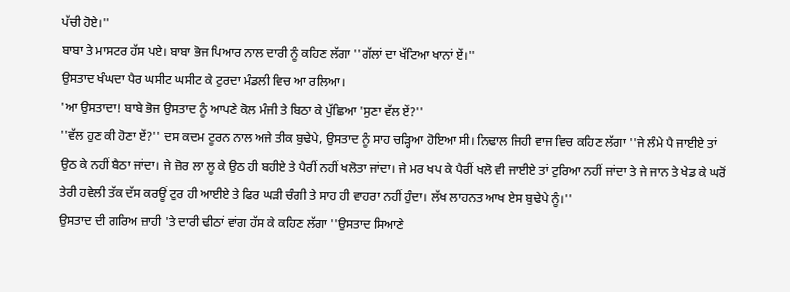ਪੱਚੀ ਹੋਏ।''
ਬਾਬਾ ਤੇ ਮਾਸਟਰ ਹੱਸ ਪਏ। ਬਾਬਾ ਭੋਜ ਪਿਆਰ ਨਾਲ ਦਾਰੀ ਨੂੰ ਕਹਿਣ ਲੱਗਾ ''ਗੱਲਾਂ ਦਾ ਖੱਟਿਆ ਖਾਨਾਂ ਏਂ।''
ਉਸਤਾਦ ਖੰਘਦਾ ਪੈਰ ਘਸੀਟ ਘਸੀਟ ਕੇ ਟੁਰਦਾ ਮੰਡਲੀ ਵਿਚ ਆ ਰਲਿਆ।
'ਆ ਉਸਤਾਦਾ! ਬਾਬੇ ਭੋਜ ਉਸਤਾਦ ਨੂੰ ਆਪਣੇ ਕੋਲ ਮੰਜੀ ਤੇ ਬਿਠਾ ਕੇ ਪੁੱਛਿਆ 'ਸੁਣਾ ਵੱਲ ਏਂ?''
''ਵੱਲ ਹੁਣ ਕੀ ਹੋਣਾ ਏਂ?'' ਦਸ ਕਦਮ ਟੂਰਨ ਨਾਲ ਅਜੇ ਤੀਕ ਬੁਢੇਪੇ, ਉਸਤਾਦ ਨੂੰ ਸਾਹ ਚੜ੍ਹਿਆ ਹੋਇਆ ਸੀ। ਨਿਢਾਲ ਜਿਹੀ ਵਾਜ ਵਿਚ ਕਹਿਣ ਲੱਗਾ ''ਜੇ ਲੰਮੇ ਪੈ ਜਾਈਏ ਤਾਂ ਉਠ ਕੇ ਨਹੀਂ ਬੈਠਾ ਜਾਂਦਾ। ਜੇ ਜ਼ੋਰ ਲਾ ਲੂ ਕੇ ਉਠ ਹੀ ਬਹੀਏ ਤੇ ਪੈਰੀਂ ਨਹੀਂ ਖਲੋਤਾ ਜਾਂਦਾ। ਜੇ ਮਰ ਖਪ ਕੇ ਪੈਰੀਂ ਖਲੋ ਵੀ ਜਾਈਏ ਤਾਂ ਟੁਰਿਆ ਨਹੀਂ ਜਾਂਦਾ ਤੇ ਜੇ ਜਾਨ ਤੇ ਖੇਡ ਕੇ ਘਰੋਂ ਤੇਰੀ ਹਵੇਲੀ ਤੱਕ ਦੱਸ ਕਰਊਂ ਟੁਰ ਹੀ ਆਈਏ ਤੇ ਫਿਰ ਘੜੀ ਚੰਗੀ ਤੇ ਸਾਹ ਹੀ ਵਾਹਰਾ ਨਹੀਂ ਹੁੰਦਾ। ਲੱਖ ਲਾਹਨਤ ਆਖ ਏਸ ਬੁਢੇਪੇ ਨੂੰ।''
ਉਸਤਾਦ ਦੀ ਗਰਿਅ ਜ਼ਾਹੀ 'ਤੇ ਦਾਰੀ ਢੀਠਾਂ ਵਾਂਗ ਹੱਸ ਕੇ ਕਹਿਣ ਲੱਗਾ ''ਉਸਤਾਦ ਸਿਆਣੇ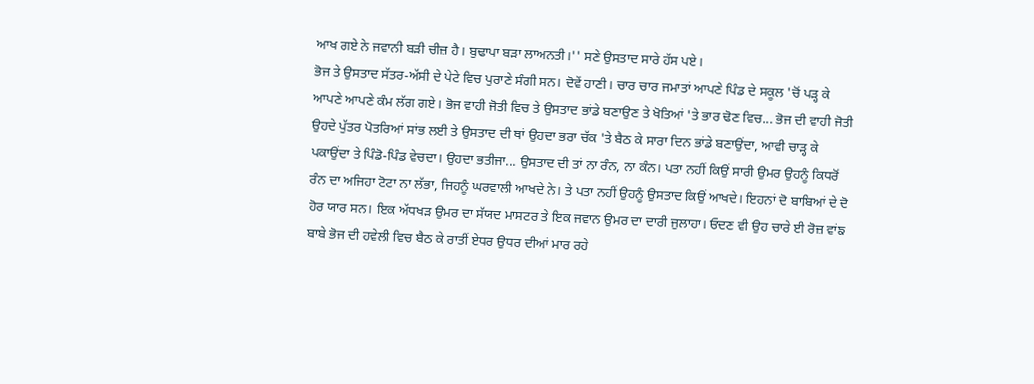ਆਖ ਗਏ ਨੇ ਜਵਾਨੀ ਬੜੀ ਚੀਜ਼ ਹੈ। ਬੁਢਾਪਾ ਬੜਾ ਲਾਅਨਤੀ।'' ਸਣੇ ਉਸਤਾਦ ਸਾਰੇ ਹੱਸ ਪਏ।
ਭੋਜ ਤੇ ਉਸਤਾਦ ਸੱਤਰ-ਅੱਸੀ ਦੇ ਪੇਟੇ ਵਿਚ ਪੁਰਾਣੇ ਸੰਗੀ ਸਨ। ਦੋਵੇਂ ਹਾਣੀ। ਚਾਰ ਚਾਰ ਜਮਾਤਾਂ ਆਪਣੇ ਪਿੰਡ ਦੇ ਸਕੂਲ 'ਚੋਂ ਪੜ੍ਹ ਕੇ ਆਪਣੇ ਆਪਣੇ ਕੰਮ ਲੱਗ ਗਏ। ਭੋਜ ਵਾਹੀ ਜੋਤੀ ਵਿਚ ਤੇ ਉਸਤਾਦ ਭਾਂਡੇ ਬਣਾਉਣ ਤੇ ਖੋਤਿਆਂ 'ਤੇ ਭਾਰ ਢੋਣ ਵਿਚ... ਭੋਜ ਦੀ ਵਾਹੀ ਜੋਤੀ ਉਹਦੇ ਪੁੱਤਰ ਪੋਤਰਿਆਂ ਸਾਂਭ ਲਈ ਤੇ ਉਸਤਾਦ ਦੀ ਥਾਂ ਉਹਦਾ ਭਰਾ ਚੱਕ 'ਤੇ ਬੈਠ ਕੇ ਸਾਰਾ ਦਿਨ ਭਾਂਡੇ ਬਣਾਉਂਦਾ, ਆਵੀ ਚਾੜ੍ਹ ਕੇ ਪਕਾਉਂਦਾ ਤੇ ਪਿੰਡੋ-ਪਿੰਡ ਵੇਚਦਾ। ਉਹਦਾ ਭਤੀਜਾ... ਉਸਤਾਦ ਦੀ ਤਾਂ ਨਾ ਰੰਨ, ਨਾ ਕੰਨ। ਪਤਾ ਨਹੀਂ ਕਿਉਂ ਸਾਰੀ ਉਮਰ ਉਹਨੂੰ ਕਿਧਰੋਂ ਰੰਨ ਦਾ ਅਜਿਹਾ ਟੋਟਾ ਨਾ ਲੱਭਾ, ਜਿਹਨੂੰ ਘਰਵਾਲੀ ਆਖਦੇ ਨੇ। ਤੇ ਪਤਾ ਨਹੀਂ ਉਹਨੂੰ ਉਸਤਾਦ ਕਿਉਂ ਆਖਦੇ। ਇਹਨਾਂ ਦੋ ਬਾਬਿਆਂ ਦੇ ਦੋ ਹੋਰ ਯਾਰ ਸਨ। ਇਕ ਅੱਧਖੜ ਉਮਰ ਦਾ ਸੱਯਦ ਮਾਸਟਰ ਤੇ ਇਕ ਜਵਾਨ ਉਮਰ ਦਾ ਦਾਰੀ ਜੁਲਾਹਾ। ਓਦਣ ਵੀ ਉਹ ਚਾਰੇ ਈ ਰੋਜ਼ ਵਾਂਙ ਬਾਬੇ ਭੋਜ ਦੀ ਹਵੇਲੀ ਵਿਚ ਬੈਠ ਕੇ ਰਾਤੀਂ ਏਧਰ ਉਧਰ ਦੀਆਂ ਮਾਰ ਰਹੇ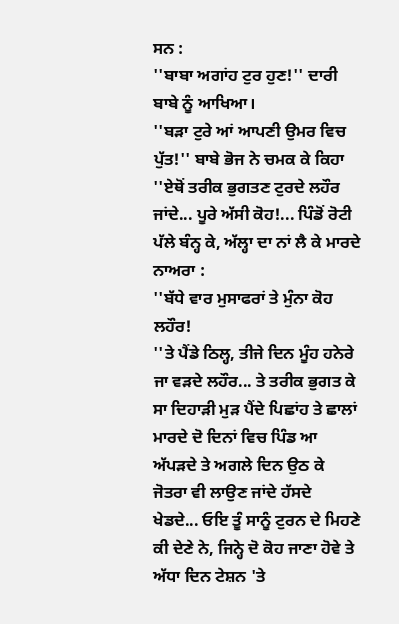ਸਨ :
''ਬਾਬਾ ਅਗਾਂਹ ਟੁਰ ਹੁਣ!'' ਦਾਰੀ ਬਾਬੇ ਨੂੰ ਆਖਿਆ।
''ਬੜਾ ਟੁਰੇ ਆਂ ਆਪਣੀ ਉਮਰ ਵਿਚ ਪੁੱਤ!'' ਬਾਬੇ ਭੋਜ ਨੇ ਚਮਕ ਕੇ ਕਿਹਾ ''ਏਥੋਂ ਤਰੀਕ ਭੁਗਤਣ ਟੁਰਦੇ ਲਹੌਰ ਜਾਂਦੇ... ਪੂਰੇ ਅੱਸੀ ਕੋਹ!... ਪਿੰਡੋਂ ਰੋਟੀ ਪੱਲੇ ਬੰਨ੍ਹ ਕੇ, ਅੱਲ੍ਹਾ ਦਾ ਨਾਂ ਲੈ ਕੇ ਮਾਰਦੇ ਨਾਅਰਾ :
''ਬੱਧੇ ਵਾਰ ਮੁਸਾਫਰਾਂ ਤੇ ਮੁੰਨਾ ਕੋਹ ਲਹੌਰ!
''ਤੇ ਪੈਂਡੇ ਠਿਲ੍ਹ, ਤੀਜੇ ਦਿਨ ਮੂੰਹ ਹਨੇਰੇ ਜਾ ਵੜਦੇ ਲਹੌਰ... ਤੇ ਤਰੀਕ ਭੁਗਤ ਕੇ ਸਾ ਦਿਹਾੜੀ ਮੁੜ ਪੈਂਦੇ ਪਿਛਾਂਹ ਤੇ ਛਾਲਾਂ ਮਾਰਦੇ ਦੋ ਦਿਨਾਂ ਵਿਚ ਪਿੰਡ ਆ ਅੱਪੜਦੇ ਤੇ ਅਗਲੇ ਦਿਨ ਉਠ ਕੇ ਜੋਤਰਾ ਵੀ ਲਾਉਣ ਜਾਂਦੇ ਹੱਸਦੇ ਖੇਡਦੇ... ਓਇ ਤੂੰ ਸਾਨੂੰ ਟੁਰਨ ਦੇ ਮਿਹਣੇ ਕੀ ਦੇਣੇ ਨੇ, ਜਿਨ੍ਹੇ ਦੋ ਕੋਹ ਜਾਣਾ ਹੋਵੇ ਤੇ ਅੱਧਾ ਦਿਨ ਟੇਸ਼ਨ 'ਤੇ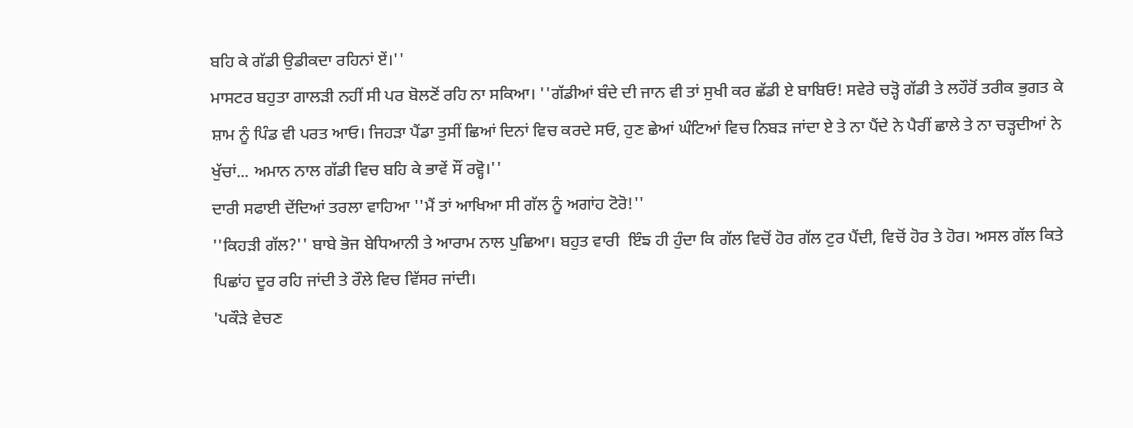ਬਹਿ ਕੇ ਗੱਡੀ ਉਡੀਕਦਾ ਰਹਿਨਾਂ ਏਂ।''
ਮਾਸਟਰ ਬਹੁਤਾ ਗਾਲੜੀ ਨਹੀਂ ਸੀ ਪਰ ਬੋਲਣੋਂ ਰਹਿ ਨਾ ਸਕਿਆ। ''ਗੱਡੀਆਂ ਬੰਦੇ ਦੀ ਜਾਨ ਵੀ ਤਾਂ ਸੁਖੀ ਕਰ ਛੱਡੀ ਏ ਬਾਬਿਓ! ਸਵੇਰੇ ਚੜ੍ਹੋ ਗੱਡੀ ਤੇ ਲਹੌਰੋਂ ਤਰੀਕ ਭੁਗਤ ਕੇ ਸ਼ਾਮ ਨੂੰ ਪਿੰਡ ਵੀ ਪਰਤ ਆਓ। ਜਿਹੜਾ ਪੈਂਡਾ ਤੁਸੀਂ ਛਿਆਂ ਦਿਨਾਂ ਵਿਚ ਕਰਦੇ ਸਓ, ਹੁਣ ਛੇਆਂ ਘੰਟਿਆਂ ਵਿਚ ਨਿਬੜ ਜਾਂਦਾ ਏ ਤੇ ਨਾ ਪੈਂਦੇ ਨੇ ਪੈਰੀਂ ਛਾਲੇ ਤੇ ਨਾ ਚੜ੍ਹਦੀਆਂ ਨੇ ਖੁੱਚਾਂ... ਅਮਾਨ ਨਾਲ ਗੱਡੀ ਵਿਚ ਬਹਿ ਕੇ ਭਾਵੇਂ ਸੌਂ ਰਵ੍ਹੋ।''
ਦਾਰੀ ਸਫਾਈ ਦੇਂਦਿਆਂ ਤਰਲਾ ਵਾਹਿਆ ''ਮੈਂ ਤਾਂ ਆਖਿਆ ਸੀ ਗੱਲ ਨੂੰ ਅਗਾਂਹ ਟੋਰੋ!''
''ਕਿਹੜੀ ਗੱਲ?'' ਬਾਬੇ ਭੋਜ ਬੇਧਿਆਨੀ ਤੇ ਆਰਾਮ ਨਾਲ ਪੁਛਿਆ। ਬਹੁਤ ਵਾਰੀ  ਇੰਙ ਹੀ ਹੁੰਦਾ ਕਿ ਗੱਲ ਵਿਚੋਂ ਹੋਰ ਗੱਲ ਟੁਰ ਪੈਂਦੀ, ਵਿਚੋਂ ਹੋਰ ਤੇ ਹੋਰ। ਅਸਲ ਗੱਲ ਕਿਤੇ ਪਿਛਾਂਹ ਦੂਰ ਰਹਿ ਜਾਂਦੀ ਤੇ ਰੌਲੇ ਵਿਚ ਵਿੱਸਰ ਜਾਂਦੀ।
'ਪਕੌੜੇ ਵੇਚਣ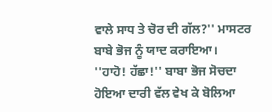ਵਾਲੇ ਸਾਧ ਤੇ ਚੋਰ ਦੀ ਗੱਲ?'' ਮਾਸਟਰ ਬਾਬੇ ਭੋਜ ਨੂੰ ਯਾਦ ਕਰਾਇਆ।
''ਹਾਹੋ! ਹੱਛਾ!'' ਬਾਬਾ ਭੋਜ ਸੋਚਦਾ ਹੋਇਆ ਦਾਰੀ ਵੱਲ ਵੇਖ ਕੇ ਬੋਲਿਆ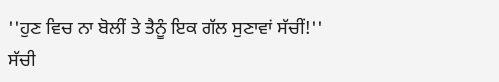''ਹੁਣ ਵਿਚ ਨਾ ਬੋਲੀਂ ਤੇ ਤੈਨੂੰ ਇਕ ਗੱਲ ਸੁਣਾਵਾਂ ਸੱਚੀਂ!''
ਸੱਚੀ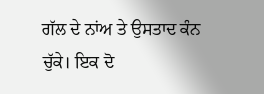ਗੱਲ ਦੇ ਨਾਂਅ ਤੇ ਉਸਤਾਦ ਕੰਨ ਚੁੱਕੇ। ਇਕ ਦੋ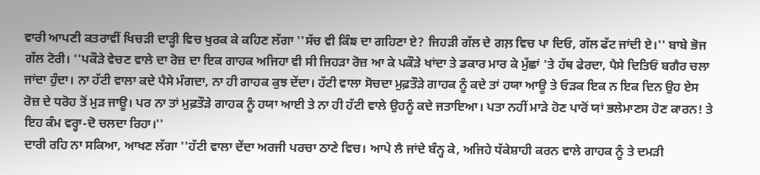ਵਾਰੀ ਆਪਣੀ ਕਤਰਾਵੀਂ ਖਿਚੜੀ ਦਾੜ੍ਹੀ ਵਿਚ ਖੁਰਕ ਕੇ ਕਹਿਣ ਲੱਗਾ ''ਸੱਚ ਵੀ ਕਿੰਙ ਦਾ ਗਹਿਣਾ ਏ? ਜਿਹੜੀ ਗੱਲ ਦੇ ਗਲ਼ ਵਿਚ ਪਾ ਦਿਓ, ਗੱਲ ਫੱਟ ਜਾਂਦੀ ਏ।'' ਬਾਬੇ ਭੋਜ ਗੱਲ ਟੋਰੀ। ''ਪਕੌੜੇ ਵੇਚਣ ਵਾਲੇ ਦਾ ਰੋਜ਼ ਦਾ ਇਕ ਗਾਹਕ ਅਜਿਹਾ ਵੀ ਸੀ ਜਿਹੜਾ ਰੋਜ਼ ਆ ਕੇ ਪਕੌੜੇ ਖਾਂਦਾ ਤੇ ਡਕਾਰ ਮਾਰ ਕੇ ਮੁੱਛਾਂ 'ਤੇ ਹੱਥ ਫੇਰਦਾ, ਪੈਸੇ ਦਿਤਿਓਂ ਬਗੈਰ ਚਲਾ ਜਾਂਦਾ ਹੁੰਦਾ। ਨਾ ਹੱਟੀ ਵਾਲਾ ਕਦੇ ਪੈਸੇ ਮੰਗਦਾ, ਨਾ ਹੀ ਗਾਹਕ ਕੁਝ ਦੇਂਦਾ। ਹੱਟੀ ਵਾਲਾ ਸੋਚਦਾ ਮੁਫ਼ਤੌੜੇ ਗਾਹਕ ਨੂੰ ਕਦੇ ਤਾਂ ਹਯਾ ਆਊ ਤੇ ਓੜਕ ਇਕ ਨ ਇਕ ਦਿਨ ਉਹ ਏਸ ਰੋਜ਼ ਦੇ ਧਰੋਹ ਤੋਂ ਮੁੜ ਜਾਊ। ਪਰ ਨਾ ਤਾਂ ਮੁਫ਼ਤੌੜੇ ਗਾਹਕ ਨੂੰ ਹਯਾ ਆਈ ਤੇ ਨਾ ਹੀ ਹੱਟੀ ਵਾਲੇ ਉਹਨੂੰ ਕਦੇ ਜਤਾਇਆ। ਪਤਾ ਨਹੀਂ ਮਾੜੇ ਹੋਣ ਪਾਰੋਂ ਯਾਂ ਭਲੇਮਾਣਸ ਹੋਣ ਕਾਰਨ! ਤੇ ਇਹ ਕੰਮ ਵਰ੍ਹਾ-ਦੋ ਚਲਦਾ ਰਿਹਾ।''
ਦਾਰੀ ਰਹਿ ਨਾ ਸਕਿਆ, ਆਖਣ ਲੱਗਾ ''ਹੱਟੀ ਵਾਲਾ ਦੇਂਦਾ ਅਰਜੀ ਪਰਚਾ ਠਾਣੇ ਵਿਚ। ਆਪੇ ਲੈ ਜਾਂਦੇ ਬੰਨ੍ਹ ਕੇ, ਅਜਿਹੇ ਧੱਕੇਸ਼ਾਹੀ ਕਰਨ ਵਾਲੇ ਗਾਹਕ ਨੂੰ ਤੇ ਦਮੜੀ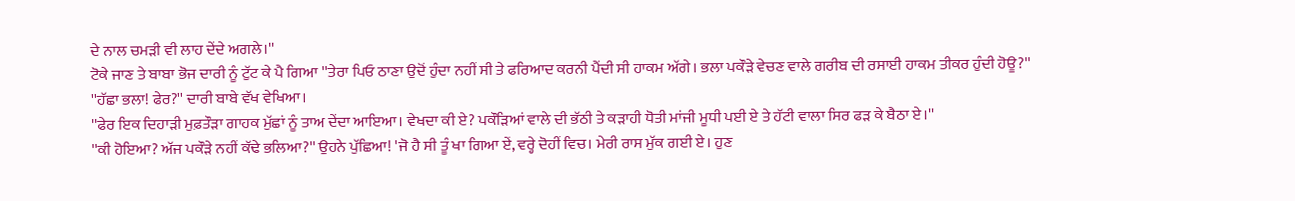ਦੇ ਨਾਲ ਚਮੜੀ ਵੀ ਲਾਹ ਦੇਂਦੇ ਅਗਲੇ।''
ਟੋਕੇ ਜਾਣ ਤੇ ਬਾਬਾ ਭੋਜ ਦਾਰੀ ਨੂੰ ਟੁੱਟ ਕੇ ਪੈ ਗਿਆ ''ਤੇਰਾ ਪਿਓ ਠਾਣਾ ਉਦੋਂ ਹੁੰਦਾ ਨਹੀਂ ਸੀ ਤੇ ਫਰਿਆਦ ਕਰਨੀ ਪੈਂਦੀ ਸੀ ਹਾਕਮ ਅੱਗੇ। ਭਲਾ ਪਕੌੜੇ ਵੇਚਣ ਵਾਲੇ ਗਰੀਬ ਦੀ ਰਸਾਈ ਹਾਕਮ ਤੀਕਰ ਹੁੰਦੀ ਹੋਊ?''
''ਹੱਛਾ ਭਲਾ! ਫੇਰ?'' ਦਾਰੀ ਬਾਬੇ ਵੱਖ ਵੇਖਿਆ।
''ਫੇਰ ਇਕ ਦਿਹਾੜੀ ਮੁਫ਼ਤੌੜਾ ਗਾਹਕ ਮੁੱਛਾਂ ਨੂੰ ਤਾਅ ਦੇਂਦਾ ਆਇਆ। ਵੇਖਦਾ ਕੀ ਏ? ਪਕੌੜਿਆਂ ਵਾਲੇ ਦੀ ਭੱਠੀ ਤੇ ਕੜਾਹੀ ਧੋਤੀ ਮਾਂਜੀ ਮੂਧੀ ਪਈ ਏ ਤੇ ਹੱਟੀ ਵਾਲਾ ਸਿਰ ਫੜ ਕੇ ਬੈਠਾ ਏ।''
''ਕੀ ਹੋਇਆ? ਅੱਜ ਪਕੌੜੇ ਨਹੀਂ ਕੱਢੇ ਭਲਿਆ?'' ਉਹਨੇ ਪੁੱਛਿਆ! 'ਜੋ ਹੈ ਸੀ ਤੂੰ ਖਾ ਗਿਆ ਏਂ, ਵਰ੍ਹੇ ਦੋਹੀਂ ਵਿਚ। ਮੇਰੀ ਰਾਸ ਮੁੱਕ ਗਈ ਏ। ਹੁਣ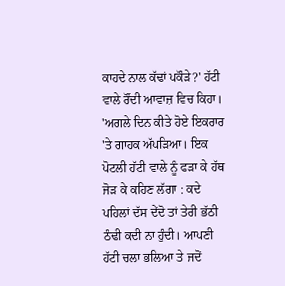ਕਾਹਦੇ ਨਾਲ ਕੱਢਾਂ ਪਕੌੜੇ?' ਹੱਟੀ ਵਾਲੇ ਰੌਂਦੀ ਆਵਾਜ਼ ਵਿਚ ਕਿਹਾ।
'ਅਗਲੇ ਦਿਨ ਕੀਤੇ ਹੋਏ ਇਕਰਾਰ 'ਤੇ ਗਾਹਕ ਅੱਪੜਿਆ। ਇਕ ਪੋਟਲੀ ਹੱਟੀ ਵਾਲੇ ਨੂੰ ਫੜਾ ਕੇ ਹੱਥ ਜੋੜ ਕੇ ਕਹਿਣ ਲੱਗਾ : ਕਦੇ ਪਹਿਲਾਂ ਦੱਸ ਦੇਂਦੋ ਤਾਂ ਤੇਰੀ ਭੱਠੀ ਠੰਢੀ ਕਦੀ ਨਾ ਹੁੰਦੀ। ਆਪਣੀ ਹੱਟੀ ਚਲਾ ਭਲਿਆ ਤੇ ਜਦੋਂ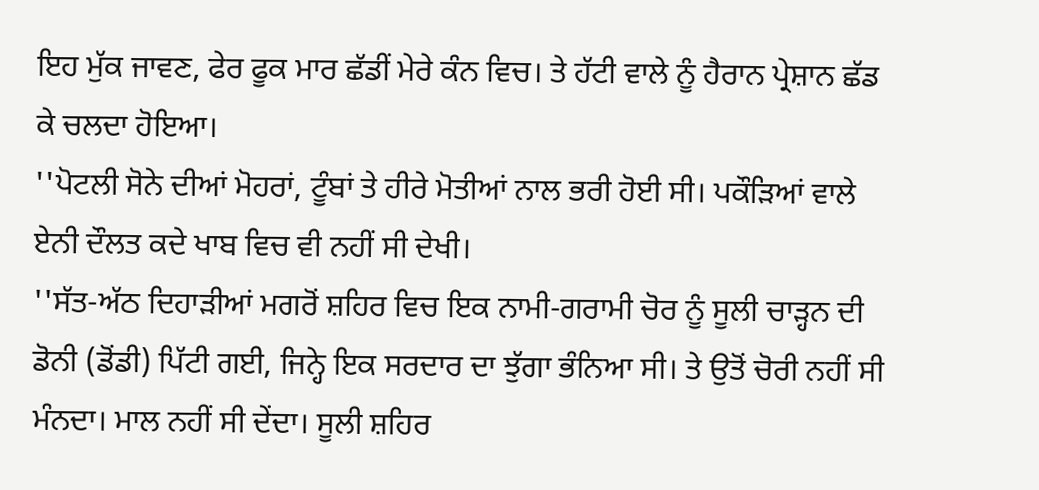ਇਹ ਮੁੱਕ ਜਾਵਣ, ਫੇਰ ਫੂਕ ਮਾਰ ਛੱਡੀਂ ਮੇਰੇ ਕੰਨ ਵਿਚ। ਤੇ ਹੱਟੀ ਵਾਲੇ ਨੂੰ ਹੈਰਾਨ ਪ੍ਰੇਸ਼ਾਨ ਛੱਡ ਕੇ ਚਲਦਾ ਹੋਇਆ।
''ਪੋਟਲੀ ਸੋਨੇ ਦੀਆਂ ਮੋਹਰਾਂ, ਟੂੰਬਾਂ ਤੇ ਹੀਰੇ ਮੋਤੀਆਂ ਨਾਲ ਭਰੀ ਹੋਈ ਸੀ। ਪਕੌੜਿਆਂ ਵਾਲੇ ਏਨੀ ਦੌਲਤ ਕਦੇ ਖਾਬ ਵਿਚ ਵੀ ਨਹੀਂ ਸੀ ਦੇਖੀ।
''ਸੱਤ-ਅੱਠ ਦਿਹਾੜੀਆਂ ਮਗਰੋਂ ਸ਼ਹਿਰ ਵਿਚ ਇਕ ਨਾਮੀ-ਗਰਾਮੀ ਚੋਰ ਨੂੰ ਸੂਲੀ ਚਾੜ੍ਹਨ ਦੀ ਡੋਨੀ (ਡੋਂਡੀ) ਪਿੱਟੀ ਗਈ, ਜਿਨ੍ਹੇ ਇਕ ਸਰਦਾਰ ਦਾ ਝੁੱਗਾ ਭੰਨਿਆ ਸੀ। ਤੇ ਉਤੋਂ ਚੋਰੀ ਨਹੀਂ ਸੀ ਮੰਨਦਾ। ਮਾਲ ਨਹੀਂ ਸੀ ਦੇਂਦਾ। ਸੂਲੀ ਸ਼ਹਿਰ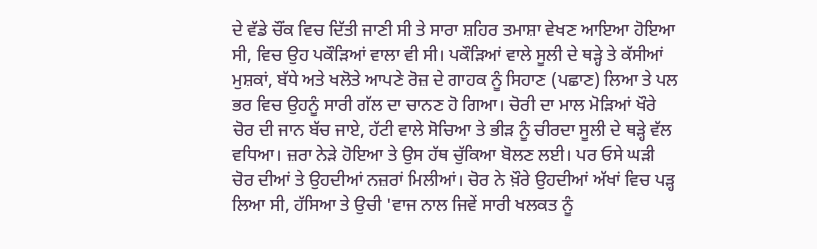ਦੇ ਵੱਡੇ ਚੌਂਕ ਵਿਚ ਦਿੱਤੀ ਜਾਣੀ ਸੀ ਤੇ ਸਾਰਾ ਸ਼ਹਿਰ ਤਮਾਸ਼ਾ ਵੇਖਣ ਆਇਆ ਹੋਇਆ ਸੀ, ਵਿਚ ਉਹ ਪਕੌੜਿਆਂ ਵਾਲਾ ਵੀ ਸੀ। ਪਕੌੜਿਆਂ ਵਾਲੇ ਸੂਲੀ ਦੇ ਥੜ੍ਹੇ ਤੇ ਕੱਸੀਆਂ ਮੁਸ਼ਕਾਂ, ਬੱਧੇ ਅਤੇ ਖਲੋਤੇ ਆਪਣੇ ਰੋਜ਼ ਦੇ ਗਾਹਕ ਨੂੰ ਸਿਹਾਣ (ਪਛਾਣ) ਲਿਆ ਤੇ ਪਲ ਭਰ ਵਿਚ ਉਹਨੂੰ ਸਾਰੀ ਗੱਲ ਦਾ ਚਾਨਣ ਹੋ ਗਿਆ। ਚੋਰੀ ਦਾ ਮਾਲ ਮੋੜਿਆਂ ਖੌਰੇ ਚੋਰ ਦੀ ਜਾਨ ਬੱਚ ਜਾਏ, ਹੱਟੀ ਵਾਲੇ ਸੋਚਿਆ ਤੇ ਭੀੜ ਨੂੰ ਚੀਰਦਾ ਸੂਲੀ ਦੇ ਥੜ੍ਹੇ ਵੱਲ ਵਧਿਆ। ਜ਼ਰਾ ਨੇੜੇ ਹੋਇਆ ਤੇ ਉਸ ਹੱਥ ਚੁੱਕਿਆ ਬੋਲਣ ਲਈ। ਪਰ ਓਸੇ ਘੜੀ ਚੋਰ ਦੀਆਂ ਤੇ ਉਹਦੀਆਂ ਨਜ਼ਰਾਂ ਮਿਲੀਆਂ। ਚੋਰ ਨੇ ਖ਼ੌਰੇ ਉਹਦੀਆਂ ਅੱਖਾਂ ਵਿਚ ਪੜ੍ਹ ਲਿਆ ਸੀ, ਹੱਸਿਆ ਤੇ ਉਚੀ 'ਵਾਜ ਨਾਲ ਜਿਵੇਂ ਸਾਰੀ ਖਲਕਤ ਨੂੰ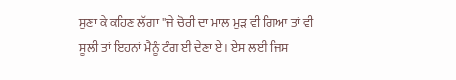ਸੁਣਾ ਕੇ ਕਹਿਣ ਲੱਗਾ ''ਜੇ ਚੋਰੀ ਦਾ ਮਾਲ ਮੁੜ ਵੀ ਗਿਆ ਤਾਂ ਵੀ ਸੂਲੀ ਤਾਂ ਇਹਨਾਂ ਮੈਨੂੰ ਟੰਗ ਈ ਦੇਣਾ ਏ। ਏਸ ਲਈ ਜਿਸ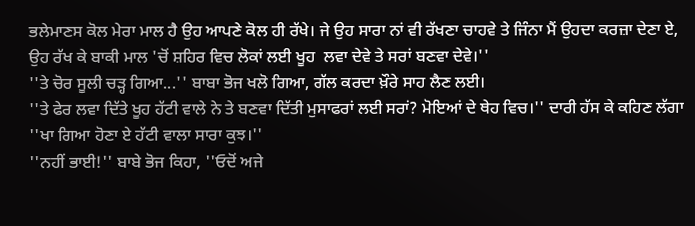ਭਲੇਮਾਣਸ ਕੋਲ ਮੇਰਾ ਮਾਲ ਹੈ ਉਹ ਆਪਣੇ ਕੋਲ ਹੀ ਰੱਖੇ। ਜੇ ਉਹ ਸਾਰਾ ਨਾਂ ਵੀ ਰੱਖਣਾ ਚਾਹਵੇ ਤੇ ਜਿੰਨਾ ਮੈਂ ਉਹਦਾ ਕਰਜ਼ਾ ਦੇਣਾ ਏ, ਉਹ ਰੱਖ ਕੇ ਬਾਕੀ ਮਾਲ 'ਚੋਂ ਸ਼ਹਿਰ ਵਿਚ ਲੋਕਾਂ ਲਈ ਖੂਹ  ਲਵਾ ਦੇਵੇ ਤੇ ਸਰਾਂ ਬਣਵਾ ਦੇਵੇ।''
''ਤੇ ਚੋਰ ਸੂਲੀ ਚੜ੍ਹ ਗਿਆ...'' ਬਾਬਾ ਭੋਜ ਖਲੋ ਗਿਆ, ਗੱਲ ਕਰਦਾ ਖ਼ੌਰੇ ਸਾਹ ਲੈਣ ਲਈ।
''ਤੇ ਫੇਰ ਲਵਾ ਦਿੱਤੇ ਖੂਹ ਹੱਟੀ ਵਾਲੇ ਨੇ ਤੇ ਬਣਵਾ ਦਿੱਤੀ ਮੁਸਾਫਰਾਂ ਲਈ ਸਰਾਂ? ਮੋਇਆਂ ਦੇ ਥੇਹ ਵਿਚ।'' ਦਾਰੀ ਹੱਸ ਕੇ ਕਹਿਣ ਲੱਗਾ ''ਖਾ ਗਿਆ ਹੋਣਾ ਏ ਹੱਟੀ ਵਾਲਾ ਸਾਰਾ ਕੁਝ।''
''ਨਹੀਂ ਭਾਈ!'' ਬਾਬੇ ਭੋਜ ਕਿਹਾ, ''ਓਦੋਂ ਅਜੇ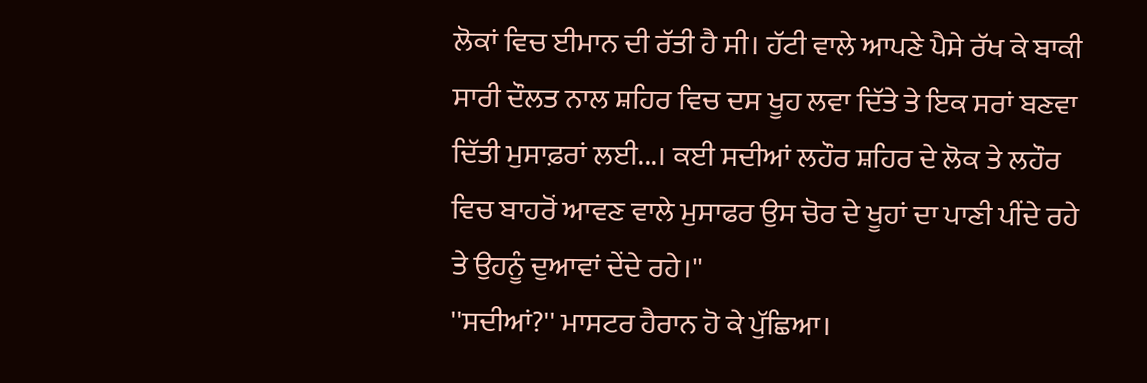ਲੋਕਾਂ ਵਿਚ ਈਮਾਨ ਦੀ ਰੱਤੀ ਹੈ ਸੀ। ਹੱਟੀ ਵਾਲੇ ਆਪਣੇ ਪੈਸੇ ਰੱਖ ਕੇ ਬਾਕੀ ਸਾਰੀ ਦੌਲਤ ਨਾਲ ਸ਼ਹਿਰ ਵਿਚ ਦਸ ਖੂਹ ਲਵਾ ਦਿੱਤੇ ਤੇ ਇਕ ਸਰਾਂ ਬਣਵਾ ਦਿੱਤੀ ਮੁਸਾਫ਼ਰਾਂ ਲਈ...। ਕਈ ਸਦੀਆਂ ਲਹੌਰ ਸ਼ਹਿਰ ਦੇ ਲੋਕ ਤੇ ਲਹੌਰ ਵਿਚ ਬਾਹਰੋਂ ਆਵਣ ਵਾਲੇ ਮੁਸਾਫਰ ਉਸ ਚੋਰ ਦੇ ਖੂਹਾਂ ਦਾ ਪਾਣੀ ਪੀਂਦੇ ਰਹੇ ਤੇ ਉਹਨੂੰ ਦੁਆਵਾਂ ਦੇਂਦੇ ਰਹੇ।''
''ਸਦੀਆਂ?'' ਮਾਸਟਰ ਹੈਰਾਨ ਹੋ ਕੇ ਪੁੱਛਿਆ।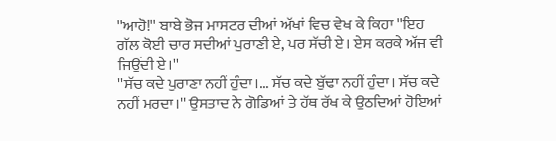''ਆਹੋ!'' ਬਾਬੇ ਭੋਜ ਮਾਸਟਰ ਦੀਆਂ ਅੱਖਾਂ ਵਿਚ ਵੇਖ ਕੇ ਕਿਹਾ ''ਇਹ ਗੱਲ ਕੋਈ ਚਾਰ ਸਦੀਆਂ ਪੁਰਾਣੀ ਏ, ਪਰ ਸੱਚੀ ਏ। ਏਸ ਕਰਕੇ ਅੱਜ ਵੀ ਜਿਉਂਦੀ ਏ।''
''ਸੱਚ ਕਦੇ ਪੁਰਾਣਾ ਨਹੀਂ ਹੁੰਦਾ।... ਸੱਚ ਕਦੇ ਬੁੱਢਾ ਨਹੀਂ ਹੁੰਦਾ। ਸੱਚ ਕਦੇ ਨਹੀਂ ਮਰਦਾ।'' ਉਸਤਾਦ ਨੇ ਗੋਡਿਆਂ ਤੇ ਹੱਥ ਰੱਖ ਕੇ ਉਠਦਿਆਂ ਹੋਇਆਂ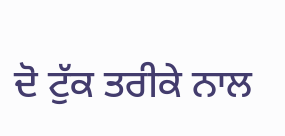ਦੋ ਟੁੱਕ ਤਰੀਕੇ ਨਾਲ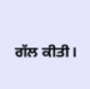ਗੱਲ ਕੀਤੀ।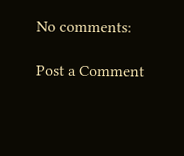No comments:

Post a Comment